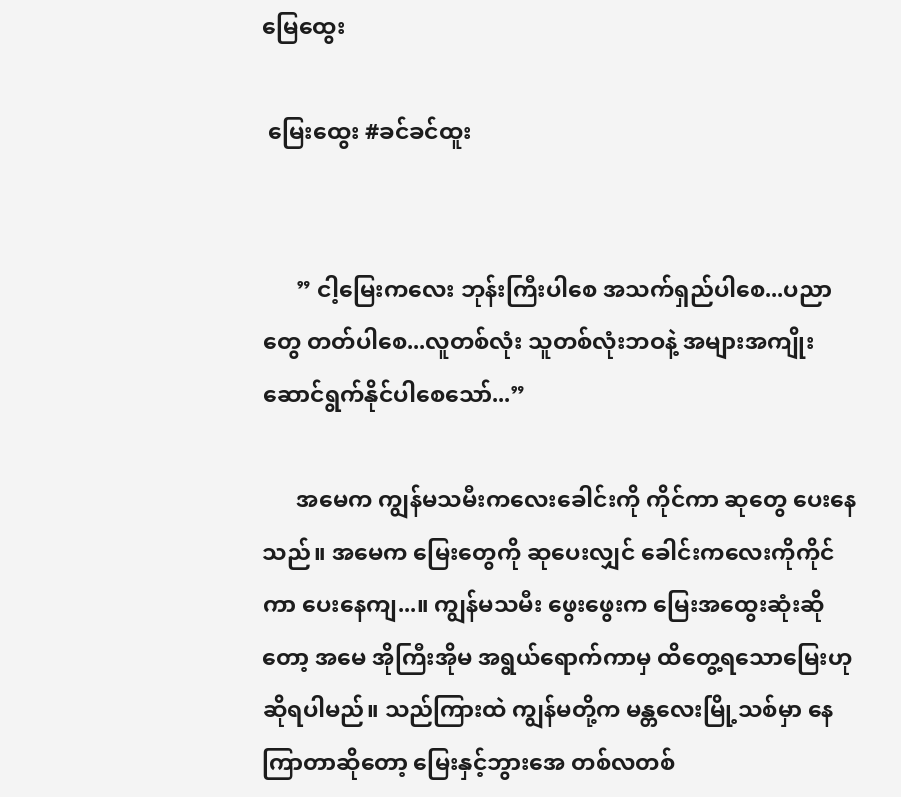မြေထွေး

 မြေးထွေး #ခင်ခင်ထူး


      ” ငါ့မြေးကလေး ဘုန်းကြီးပါစေ အသက်ရှည်ပါစေ...ပညာတွေ တတ်ပါစေ...လူတစ်လုံး သူတစ်လုံးဘဝနဲ့ အများအကျိုး ဆောင်ရွက်နိုင်ပါစေသော်...”

      အမေက ကျွန်မသမီးကလေးခေါင်းကို ကိုင်ကာ ဆုတွေ ပေးနေသည်။ အမေက မြေးတွေကို ဆုပေးလျှင် ခေါင်းကလေးကိုကိုင်ကာ ပေးနေကျ...။ ကျွန်မသမီး ဖွေးဖွေးက မြေးအထွေးဆုံးဆိုတော့ အမေ အိုကြီးအိုမ အရွယ်ရောက်ကာမှ ထိတွေ့ရသောမြေးဟု ဆိုရပါမည်။ သည်ကြားထဲ ကျွန်မတို့က မန္တလေးမြို့သစ်မှာ နေကြာတာဆိုတော့ မြေးနှင့်ဘွားအေ တစ်လတစ်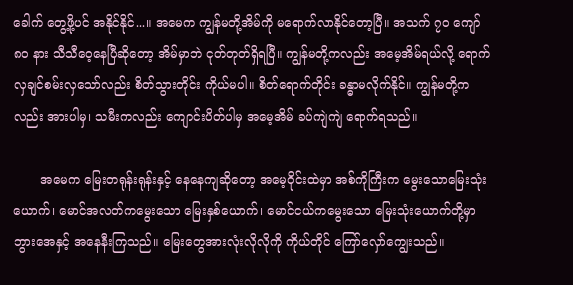ခေါက် တွေ့ဖို့ပင် အနိုင်နိုင်...။ အမေက ကျွန်မတို့အိမ်ကို မရောက်လာနိုင်တော့ပြီ။ အသက် ၇၀ ကျော် ၈၀ နား သီသီဝေ့နေပြီဆိုတော့ အိမ်မှာဘဲ ငုတ်တုတ်ရှိရပြီ။ ကျွန်မတို့ကလည်း အမေ့အိမ်ရယ်လို့ ရောက်လှချင်စမ်းလှသော်လည်း စိတ်သွားတိုင်း ကိုယ်မပါ။ စိတ်ရောက်တိုင်း ခန္ဓာမလိုက်နိုင်။ ကျွန်မတို့ကလည်း အားပါမှ၊ သမီးကလည်း ကျောင်းပိတ်ပါမှ အမေ့အိမ် ခပ်ကျဲကျဲ ရောက်ရသည်။

       အမေက မြေးတရုန်းရုန်းနှင့် နေနေကျဆိုတော့ အမေ့ဝိုင်းထဲမှာ အစ်ကိုကြီးက မွေးသောမြေးသုံးယောက်၊ မောင်အလတ်ကမွေးသော မြေးနှစ်ယောက်၊ မောင်ငယ်ကမွေးသော မြေးသုံးယောက်တို့မှာ ဘွားအေနှင့် အနေနီးကြသည်။ မြေးတွေအားလုံးလိုလိုကို ကိုယ်တိုင် ကြော်လှော်ကျွေးသည်။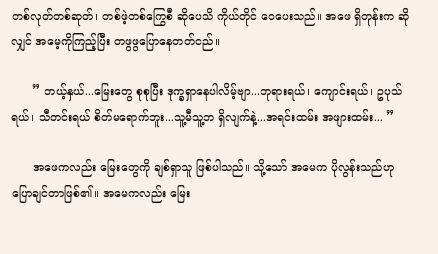တစ်လုတ်တစ်ဆုတ်၊ တစ်ဖဲ့တစ်ကြွေစီ ဆိုပေသိ ကိုယ်တိုင် ဝေပေးသည်။ အဖေ ရှိတုန်းက ဆိုလျှင် အမေ့ကိုကြည့်ပြီး တဖွဖွပြောနေတတ်ငည်။

      ” ဘယ့်နှယ်...မြေးတွေ စုစုပြီး ဒုက္ခရှာနေပါလိမ့်ဗျာ...ဘုရားရယ်၊ ကျောင်းရယ်၊ ဥပုသ်ရယ်၊ သီတင်းရယ် စိတ်မရောက်ဘူး...သူ့မီသူ့ဘ ရှိလျက်နဲ့...အရင်းထမ်း အဖျားထမ်း... ”

      အဖေကလည်း မြေးတွေကို ချစ်ရှာသူ ဖြစ်ပါသည်။ သို့သော် အမေက ပိုလွန်းသည်ဟု ပြောချင်တာဖြစ်၏။ အမေကလည်း မြေး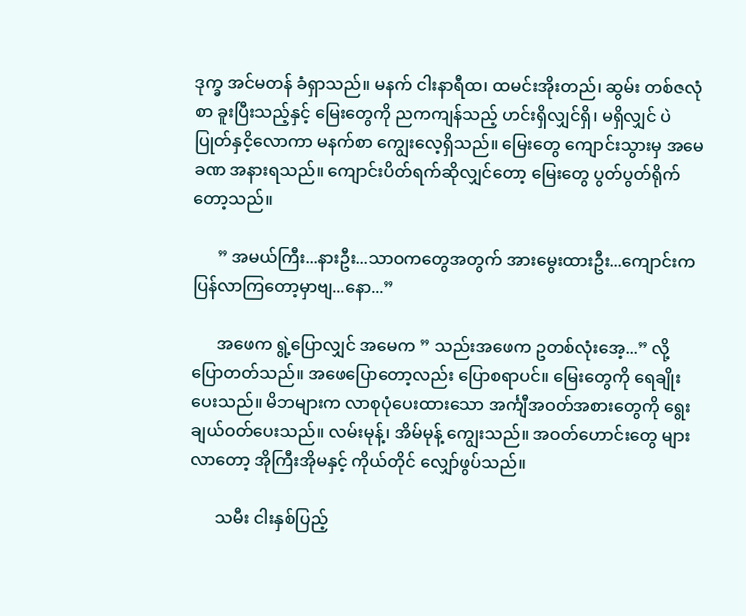ဒုက္ခ အင်မတန် ခံရှာသည်။ မနက် ငါးနာရီထ၊ ထမင်းအိုးတည်၊ ဆွမ်း တစ်ဇလုံစာ ခူးပြီးသည့်နှင့် မြေးတွေကို ညကကျန်သည့် ဟင်းရှိလျှင်ရှိ၊ မရှိလျှင် ပဲပြုတ်နှငိ့လောကာ မနက်စာ ကျွေးလေ့ရှိသည်။ မြေးတွေ ကျောင်းသွားမှ အမေ ခဏ အနားရသည်။ ကျောင်းပိတ်ရက်ဆိုလျှင်တော့ မြေးတွေ ပွတ်ပွတ်ရိုက်တော့သည်။

      ” အမယ်ကြီး...နားဦး...သာဝကတွေအတွက် အားမွေးထားဦး...ကျောင်းက ပြန်လာကြတော့မှာဗျ...နော...”

      အဖေက ရွဲ့ပြောလျှင် အမေက ” သည်းအဖေက ဥတစ်လုံးအေ့...” လို့ ပြောတတ်သည်။ အဖေပြောတော့လည်း ပြောစရာပင်။ မြေးတွေကို ရေချိုးပေးသည်။ မိဘများက လာစုပုံပေးထားသော အင်္ကျီအဝတ်အစားတွေကို ရွေးချယ်ဝတ်ပေးသည်။ လမ်းမုန့်၊ အိမ်မုန့် ကျွေးသည်။ အဝတ်ဟောင်းတွေ များလာတော့ အိုကြီးအိုမနှင့် ကိုယ်တိုင် လျှော်ဖွပ်သည်။

      သမီး ငါးနှစ်ပြည့်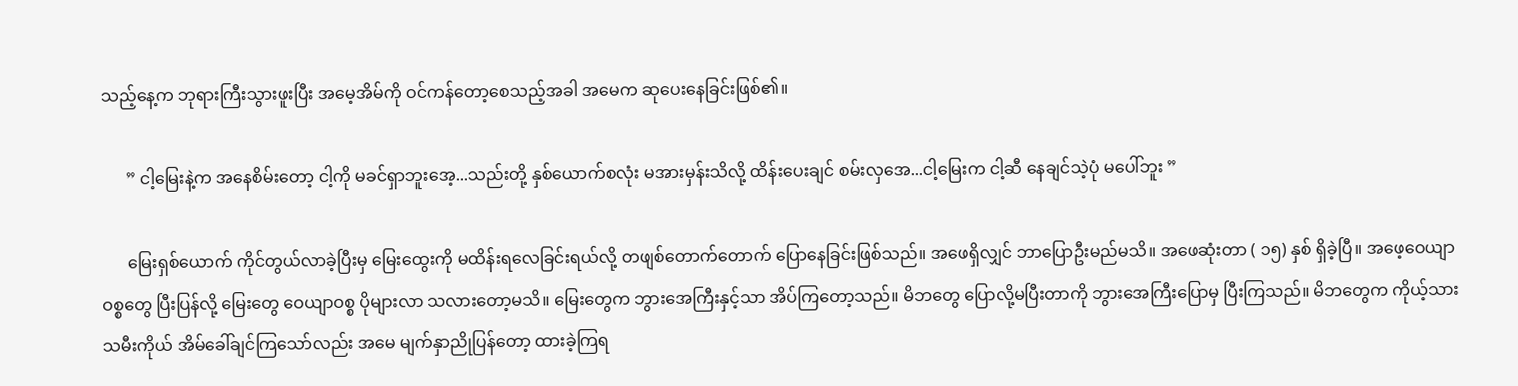သည့်နေ့က ဘုရားကြီးသွားဖူးပြီး အမေ့အိမ်ကို ဝင်ကန်တော့စေသည့်အခါ အမေက ဆုပေးနေခြင်းဖြစ်၏။

      ” ငါ့မြေးနဲ့က အနေစိမ်းတော့ ငါ့ကို မခင်ရှာဘူးအေ့...သည်းတို့ နှစ်ယောက်စလုံး မအားမှန်းသိလို့ ထိန်းပေးချင် စမ်းလှအေ...ငါ့မြေးက ငါ့ဆီ နေချင်သဲ့ပုံ မပေါ်ဘူး ”

      မြေးရှစ်ယောက် ကိုင်တွယ်လာခဲ့ပြီးမှ မြေးထွေးကို မထိန်းရလေခြင်းရယ်လို့ တဖျစ်တောက်တောက် ပြောနေခြင်းဖြစ်သည်။ အဖေရှိလျှင် ဘာပြောဦးမည်မသိ။ အဖေဆုံးတာ ( ၁၅) နှစ် ရှိခဲ့ပြီ။ အဖေ့ဝေယျာဝစ္စတွေ ပြီးပြန်လို့ မြေးတွေ ဝေယျာဝစ္စ ပိုများလာ သလားတော့မသိ။ မြေးတွေက ဘွားအေကြီးနှင့်သာ အိပ်ကြတော့သည်။ မိဘတွေ ပြောလို့မပြီးတာကို ဘွားအေကြီးပြောမှ ပြီးကြသည်။ မိဘတွေက ကိုယ့်သားသမီးကိုယ် အိမ်ခေါ်ချင်ကြသော်လည်း အမေ မျက်နှာညိုပြန်တော့ ထားခဲ့ကြရ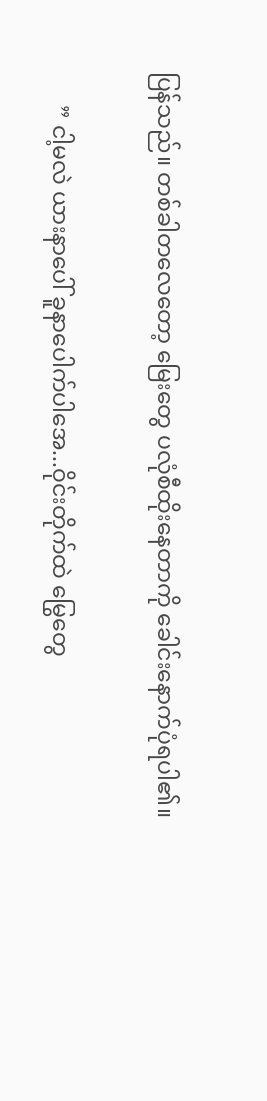ပြန်သည်။ တစ်ခါတလေတော့ မြေးတွေ ပလုံစီထိုးနေတာကို ခေါင်းနောက်ပုံရပါ၏။

      ” ငါ့မလဲ ယားနာပေါ် ခူနာပေါက်ပါအေ...ဝိုင်းတိုက်ထဲ မြွေတွေ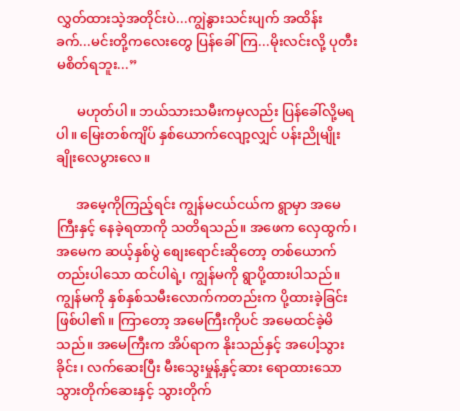လွှတ်ထားသဲ့အတိုင်းပဲ...ကျွဲနွားသင်းပျက် အထိန်းခက်...မင်းတို့ကလေးတွေ ပြန်ခေါ်ကြ...မိုးလင်းလို့ ပုတီးမစိတ်ရဘူး...”

      မဟုတ်ပါ။ ဘယ်သားသမီးကမှလည်း ပြန်ခေါ်လို့မရပါ။ မြေးတစ်ကျိပ် နှစ်ယောက်လျော့လျှင် ပန်းညိုမျိုး ချိုးလေပွားလေ။

      အမေ့ကိုကြည့်ရင်း ကျွန်မငယ်ငယ်က ရွာမှာ အမေကြီးနှင့် နေခဲ့ရတာကို သတိရသည်။ အဖေက လှေထွက်၊ အမေက ဆယ့်နှစ်ပွဲ စျေးရောင်းဆိုတော့ တစ်ယောက်တည်းပါသော ထင်ပါရဲ့၊ ကျွန်မကို ရွာပို့ထားပါသည်။ ကျွန်မကို နှစ်နှစ်သမီးလောက်ကတည်းက ပို့ထားခဲ့ခြင်းဖြစ်ပါ၏။ ကြာတော့ အမေကြီးကိုပင် အမေထင်ခဲ့မိသည်။ အမေကြီးက အိပ်ရာက နိုးသည်နှင့် အပေါ့သွားခိုင်း၊ လက်ဆေးပြီး မီးသွေးမှုန့်နှင့်ဆား ရောထားသော သွားတိုက်ဆေးနှင့် သွားတိုက်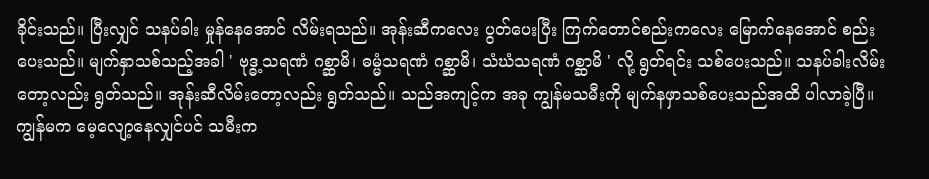ခိုင်းသည်။ ပြီးလျှင် သနပ်ခါး မှုန်နေအောင် လိမ်းရသည်။ အုန်းဆီကလေး ပွတ်ပေးပြီး ကြက်တောင်စည်းကလေး မြောက်နေအောင် စည်းပေးသည်။ မျက်နှာသစ်သည့်အခါ ' ဗုဒ္ဓ့သရဏံ ဂစ္ဆာမိ၊ ဓမ္မံသရဏံ ဂစ္ဆာမိ၊ သံဃံသရဏံ ဂစ္ဆာမိ ' လို့ ရွတ်ရင်း သစ်ပေးသည်။ သနပ်ခါးလိမ်းတော့လည်း ရွတ်သည်။ အုန်းဆီလိမ်းတော့လည်း ရွတ်သည်။ သည်အကျင့်က အခု ကျွန်မသမီးကို မျက်နဖှာသစ်ပေးသည်အထိ ပါလာခဲ့ပြီ။ ကျွန်မက မေ့လျော့နေလျှင်ပင် သမီးက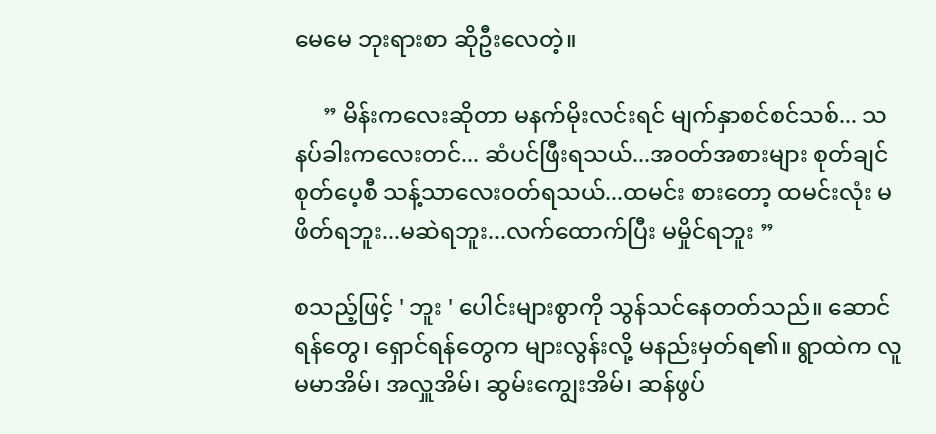မေမေ ဘုးရားစာ ဆိုဦးလေတဲ့။

     ” မိန်းကလေးဆိုတာ မနက်မိုးလင်းရင် မျက်နှာစင်စင်သစ်... သနပ်ခါးကလေးတင်... ဆံပင်ဖြီးရသယ်...အဝတ်အစားများ စုတ်ချင်စုတ်ပေ့စီ သန့်သာလေးဝတ်ရသယ်...ထမင်း စားတော့ ထမင်းလုံး မဖိတ်ရဘူး...မဆဲရဘူး...လက်ထောက်ပြီး မမှိုင်ရဘူး ”

စသည့်ဖြင့် ' ဘူး ' ပေါင်းများစွာကို သွန်သင်နေတတ်သည်။ ဆောင်ရန်တွေ၊ ရှောင်ရန်တွေက များလွန်းလို့ မနည်းမှတ်ရ၏။ ရွာထဲက လူမမာအိမ်၊ အလှူအိမ်၊ ဆွမ်းကျွေးအိမ်၊ ဆန်ဖွပ်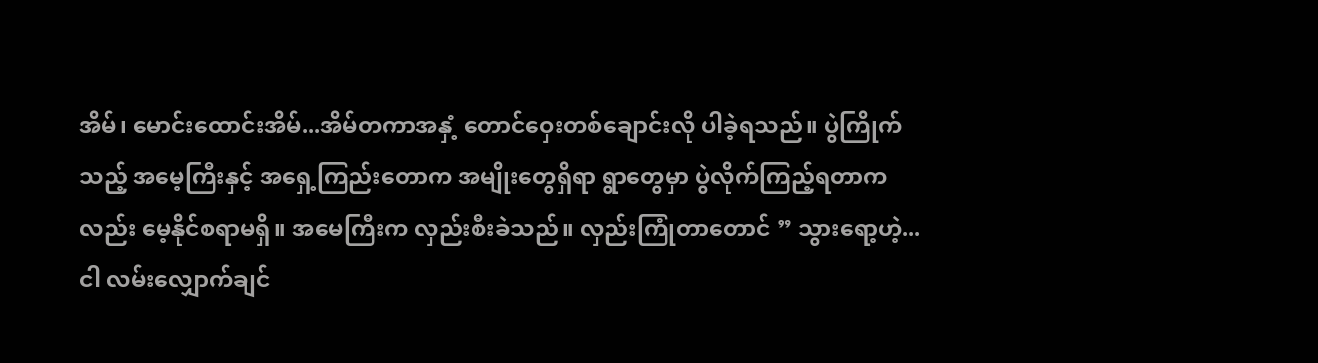အိမ်၊ မောင်းထောင်းအိမ်...အိမ်တကာအနှံ့ တောင်ဝှေးတစ်ချောင်းလို ပါခဲ့ရသည်။ ပွဲကြိုက်သည့် အမေ့ကြီးနှင့် အရှေ့ကြည်းတောက အမျိုးတွေရှိရာ ရွာတွေမှာ ပွဲလိုက်ကြည့်ရတာကလည်း မေ့နိုင်စရာမရှိ။ အမေကြီးက လှည်းစီးခဲသည်။ လှည်းကြုံတာတောင် ” သွားရော့ဟဲ့...ငါ လမ်းလျှောက်ချင်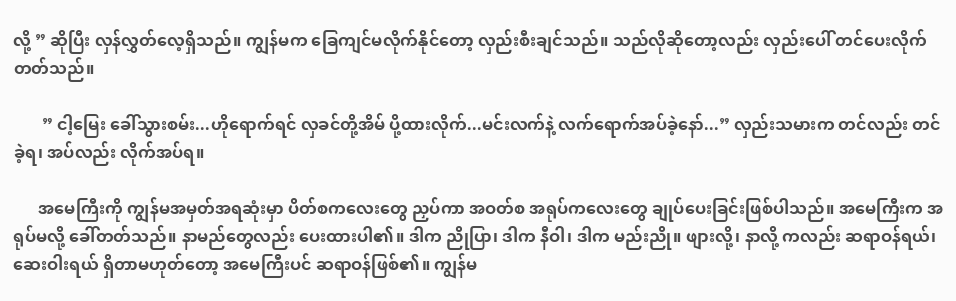လို့ ” ဆိုပြီး လှန်လွှတ်လေ့ရှိသည်။ ကျွန်မက ခြေကျင်မလိုက်နိုင်တော့ လှည်းစီးချင်သည်။ သည်လိုဆိုတော့လည်း လှည်းပေါ် တင်ပေးလိုက်တတ်သည်။

       ” ငါ့မြေး ခေါ်သွားစမ်း...ဟိုရောက်ရင် လှခင်တို့အိမ် ပို့ထားလိုက်...မင်းလက်နဲ့ လက်ရောက်အပ်ခဲ့နော်...” လှည်းသမားက တင်လည်း တင်ခဲ့ရ၊ အပ်လည်း လိုက်အပ်ရ။

      အမေကြီးကို ကျွန်မအမှတ်အရဆုံးမှာ ပိတ်စကလေးတွေ ညှပ်ကာ အဝတ်စ အရုပ်ကလေးတွေ ချုပ်ပေးခြင်းဖြစ်ပါသည်။ အမေကြီးက အရုပ်မလို့ ခေါ်တတ်သည်။ နာမည်တွေလည်း ပေးထားပါ၏။ ဒါက ညိုပြာ၊ ဒါက နီဝါ၊ ဒါက မည်းညို။ ဖျားလို့၊ နာလို့ ကလည်း ဆရာဝန်ရယ်၊ ဆေးဝါးရယ် ရှိတာမဟုတ်တော့ အမေကြီးပင် ဆရာဝန်ဖြစ်၏။ ကျွန်မ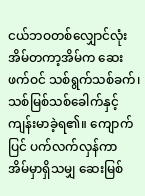ငယ်ဘဝတစ်လျှောင်လုံး အိမ်တကာ့အိမ်က ဆေးဖက်ဝင် သစ်ရွက်သစ်ခက်၊ သစ်မြစ်သစ်ခေါက်နှင့် ကျန်းမာခဲ့ရ၏။ ကျောက်ပြင် ပက်လက်လှန်ကာ အိမ်မှာရှိသမျှ ဆေးမြစ်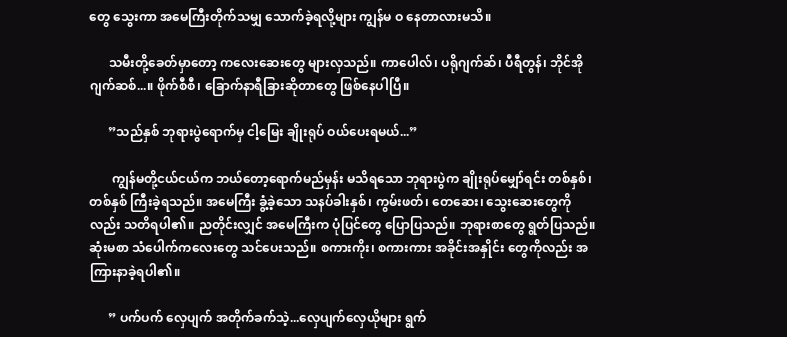တွေ သွေးကာ အမေကြီးတိုက်သမျှ သောက်ခဲ့ရလို့များ ကျွန်မ ဝ နေတာလားမသိ။

      သမီးတို့ခေတ်မှာတော့ ကလေးဆေးတွေ များလှသည်။ ကာပေါလ်၊ ပရိုဂျက်ဆ်၊ ပီရီတွန်၊ ဘိုင်အိုဂျက်ဆစ်...။ ဖိုက်စီစီ၊ ခြောက်နာရီခြားဆိုတာတွေ ဖြစ်နေပါပြီ။

      ”သည်နှစ် ဘုရားပွဲရောက်မှ ငါ့မြေး ချိုးရုပ် ဝယ်ပေးရမယ်...”

       ကျွန်မတို့ငယ်ငယ်က ဘယ်တော့ရောက်မည်မှန်း မသိရသော ဘုရားပွဲက ချိုးရုပ်မျှော်ရင်း တစ်နှစ်၊ တစ်နှစ် ကြီးခဲ့ရသည်။ အမေကြီး ခွံ့ခဲ့သော သနပ်ခါးနှစ်၊ ကွမ်းဖတ်၊ တေဆေး၊ သွေးဆေးတွေကိုလည်း သတိရပါ၏။ ညတိုင်းလျှင် အမေကြီးက ပုံပြင်တွေ ပြောပြသည်။ ဘုရားစာတွေ ရွတ်ပြသည်။ ဆုံးမစာ သံပေါက်ကလေးတွေ သင်ပေးသည်။ စကားကိုး၊ စကားကား အခိုင်းအနှိုင်း တွေကိုလည်း အကြားနာခဲ့ရပါ၏။

      ” ပက်ပက် လှေပျက် အတိုက်ခက်သဲ့...လှေပျက်လှေယိုများ ရွက်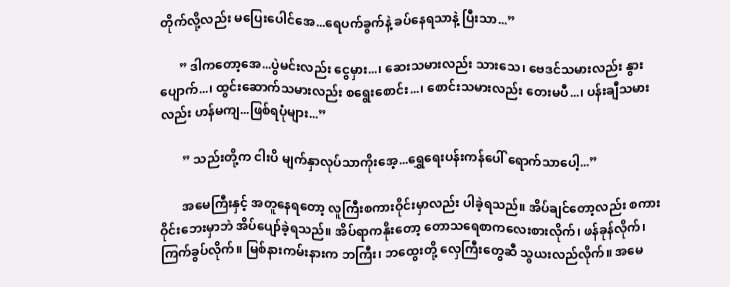တိုက်လို့လည်း မပြေးပေါင်အေ...ရေပက်ခွက်နဲ့ ခပ်နေရသာနဲ့ ပြီးသာ...”

      ” ဒါကတော့အေ...ပွဲမင်းလည်း ငွေမှား...၊ ဆေးသမားလည်း သားသေ၊ ဗေဒင်သမားလည်း နွားပျောက်...၊ ထွင်းဆောက်သမားလည်း စရွေးစောင်း...၊ စောင်းသမားလည်း တေးမပီ...၊ ပန်းချီသမားလည်း ဟန်မကျ...ဖြစ်ရပုံများ...”

       ” သည်းတို့က ငါးပိ မျက်နှာလုပ်သာကိုးအေ့...ရွှေရေးပန်းကန်ပေါ် ရောက်သာပေါ့...”

       အမေကြီးနှင့် အတူနေရတော့ လူကြီးစကားဝိုင်းမှာလည်း ပါခဲ့ရသည်။ အိပ်ချင်တော့လည်း စကားဝိုင်းဘေးမှာဘဲ အိပ်ပျော်ခဲ့ရသည်။ အိပ်ရာကနိုးတော့ တောသရေစာကလေးစားလိုက်၊ ဖန်ခုန်လိုက်၊ ကြက်ခွပ်လိုက်။ မြစ်နားကမ်းနားက ဘကြီး၊ ဘထွေးတို့ လှေကြီးတွေဆီ သွယးလည်လိုက်။ အမေ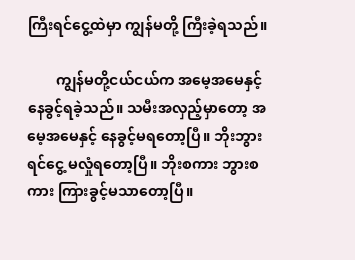ကြီးရင်ငွေ့ထဲမှာ ကျွန်မတို့ ကြီးခဲ့ရသည်။

        ကျွန်မတို့ငယ်ငယ်က အမေ့အမေနှင့် နေခွင့်ရခဲ့သည်။ သမီးအလှည့်မှာတော့ အမေ့အမေနှင့် နေခွင့်မရတော့ပြီ။ ဘိုးဘွားရင်ငွေ့ မလှုံရတော့ပြီ။ ဘိုးစကား ဘွားစကား ကြားခွင့်မသာတော့ပြီ။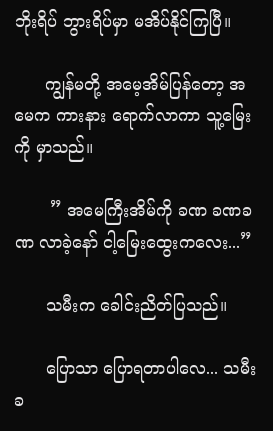ဘိုးရိပ် ဘွားရိပ်မှာ မအိပ်နိုင်ကြပြီ။

      ကျွန်မတို့ အမေ့အိမ်ပြန်တော့ အမေက ကားနား ရောက်လာကာ သူ့မြေးကို မှာသည်။

       ” အမေကြီးအိမ်ကို ခဏ ခဏခဏ လာခဲ့နော် ငါ့မြေးထွေးကလေး...”

      သမီးက ခေါင်းညိတ်ပြသည်။

      ပြောသာ ပြောရတာပါလေ... သမီးခ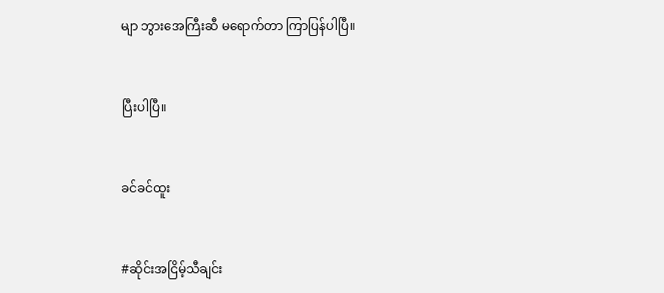မျာ ဘွားအေကြီးဆီ မရောက်တာ ကြာပြန်ပါပြီ။


ပြီးပါပြီ။


ခင်ခင်ထူး


#ဆိုင်းအငြိမ့်သီချင်း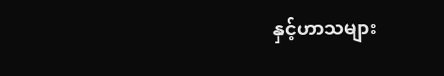နှင့်ဟာသများ